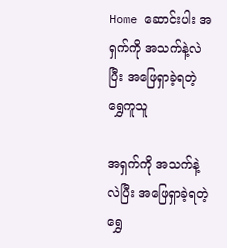Home ဆောင်းပါး အရှက်ကို အသက်နဲ့လဲပြီး အဖြေရှာခဲ့ရတဲ့ ရွှေကူသူ

အရှက်ကို အသက်နဲ့လဲပြီး အဖြေရှာခဲ့ရတဲ့ ရွှေ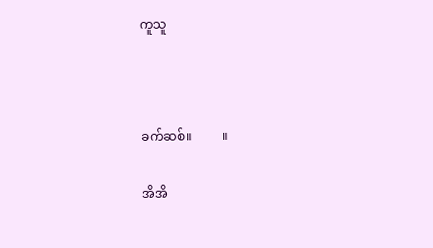ကူသူ



ခက်ဆစ်။          ။

အိအိ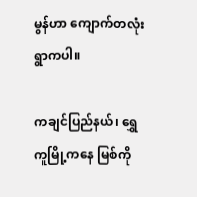မွန်ဟာ ကျောက်တလုံးရွာကပါ။

ကချင်ပြည်နယ်၊ ရွှေကူမြို့ကနေ မြစ်ကို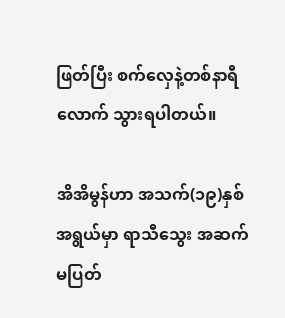ဖြတ်ပြီး စက်လှေနဲ့တစ်နာရီလောက် သွားရပါတယ်။

အိအိမွန်ဟာ အသက်(၁၉)နှစ်အရွယ်မှာ ရာသီသွေး အဆက်မပြတ်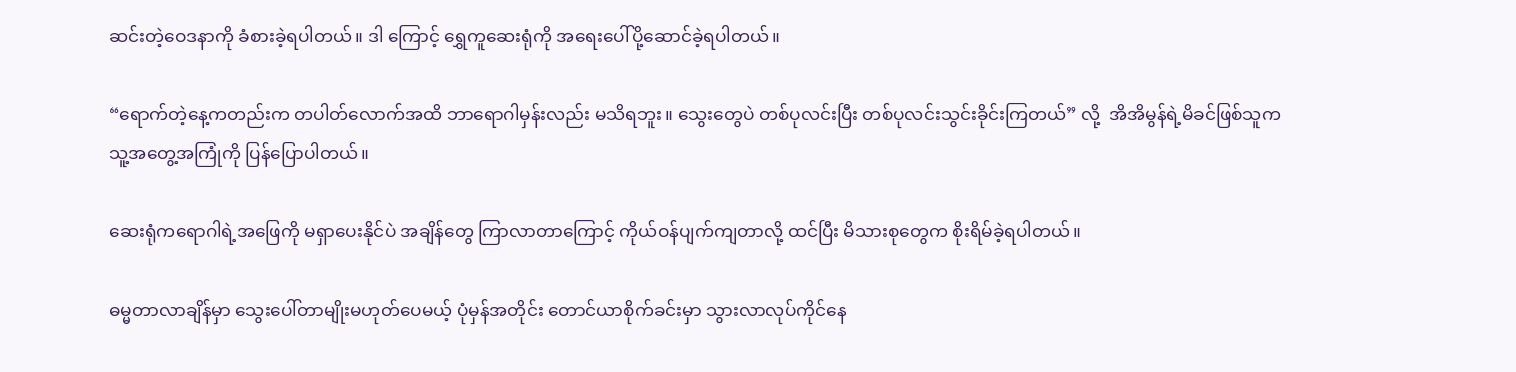ဆင်းတဲ့ဝေဒနာကို ခံစားခဲ့ရပါတယ်။ ဒါ ကြောင့် ရွှေကူဆေးရုံကို အရေးပေါ်ပို့ဆောင်ခဲ့ရပါတယ်။

“ရောက်တဲ့နေ့ကတည်းက တပါတ်လောက်အထိ ဘာရောဂါမှန်းလည်း မသိရဘူး။ သွေးတွေပဲ တစ်ပုလင်းပြီး တစ်ပုလင်းသွင်းခိုင်းကြတယ်” လို့  အိအိမွန်ရဲ့မိခင်ဖြစ်သူက သူ့အတွေ့အကြုံကို ပြန်ပြောပါတယ်။

ဆေးရုံကရောဂါရဲ့အဖြေကို မရှာပေးနိုင်ပဲ အချိန်တွေ ကြာလာတာကြောင့် ကိုယ်ဝန်ပျက်ကျတာလို့ ထင်ပြီး မိသားစုတွေက စိုးရိမ်ခဲ့ရပါတယ်။

ဓမ္မတာလာချိန်မှာ သွေးပေါ်တာမျိုးမဟုတ်ပေမယ့် ပုံမှန်အတိုင်း တောင်ယာစိုက်ခင်းမှာ သွားလာလုပ်ကိုင်နေ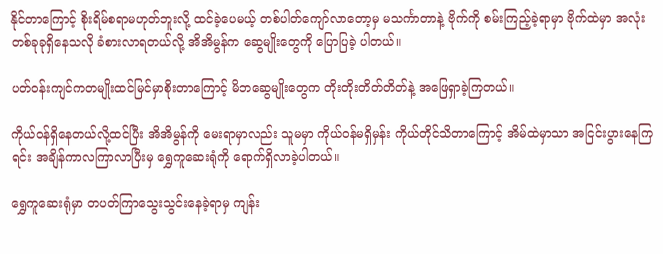နိုင်တာကြောင့် စိုးရိမ်စရာမဟုတ်ဘူးလို့ ထင်ခဲ့ပေမယ့် တစ်ပါတ်ကျော်လာတော့မှ မသင်္ကာတာနဲ့ ဗိုက်ကို စမ်းကြည့်ခဲ့ရာမှာ ဗိုက်ထဲမှာ အလုံးတစ်ခုခုရှိနေသလို ခံစားလာရတယ်လို့ အိအိမွန်က ဆွေမျိုးတွေကို ပြောပြခဲ့ ပါတယ်။

ပတ်ဝန်းကျင်ကတမျိုးထင်မြင်မှာစိုးတာကြောင့် မိဘဆွေမျိုးတွေက တိုးတိုးတိတ်တိတ်နဲ့ အဖြေရှာခဲ့ကြတယ်။

ကိုယ်ဝန်ရှိနေတယ်လို့ထင်ပြီး အိအိမွန်ကို မေးရာမှာလည်း သူမမှာ ကိုယ်ဝန်မရှိမှန်း ကိုယ်တိုင်သိတာကြောင့် အိမ်ထဲမှာသာ အငြင်းပွားနေကြရင်း အချိန်ကာလကြာလာပြီးမှ ရွှေကူဆေးရုံကို ရောက်ရှိလာခဲ့ပါတယ်။

ရွှေကူဆေးရုံမှာ တပတ်ကြာသွေးသွင်းနေခဲ့ရာမှ ကျန်း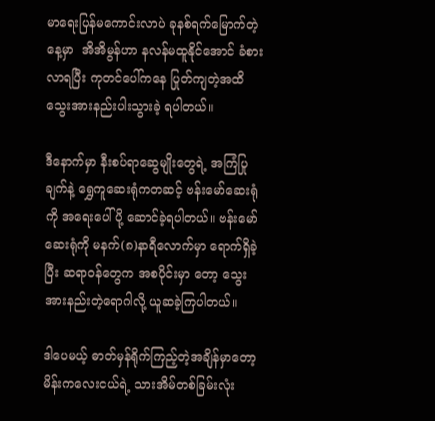မာရေးပြန်မကောင်းလာပဲ ခုနစ်ရက်မြောက်တဲ့နေ့မှာ  အိအိမွန်ဟာ နလန်မထူနိုင်အောင် ခံစားလာရပြီး ကုတင်ပေါ်ကနေ ပြုတ်ကျတဲ့အထိ သွေးအားနည်းပါးသွားခဲ့ ရပါတယ်။

ဒီနောက်မှာ နီးစပ်ရာဆွေမျိုးတွေရဲ့ အကြံပြုချက်နဲ့ ရွှေကူဆေးရုံကတဆင့် ဗန်းမော်ဆေးရုံကို အရေးပေါ်ပို့ ဆောင်ခဲ့ရပါတယ်။ ဗန်းမော်ဆေးရုံကို မနက်(၈)နာရီလောက်မှာ ရောက်ရှိခဲ့ပြီး ဆရာဝန်တွေက အစပိုင်းမှာ တော့ သွေးအားနည်းတဲ့ရောဂါလို့ ယူဆခဲ့ကြပါတယ်။

ဒါပေမယ့် ဓာတ်မှန်ရိုက်ကြည့်တဲ့အချိန်မှာတော့ မိန်းကလေးငယ်ရဲ့ သားအိမ်တစ်ခြမ်းလုံး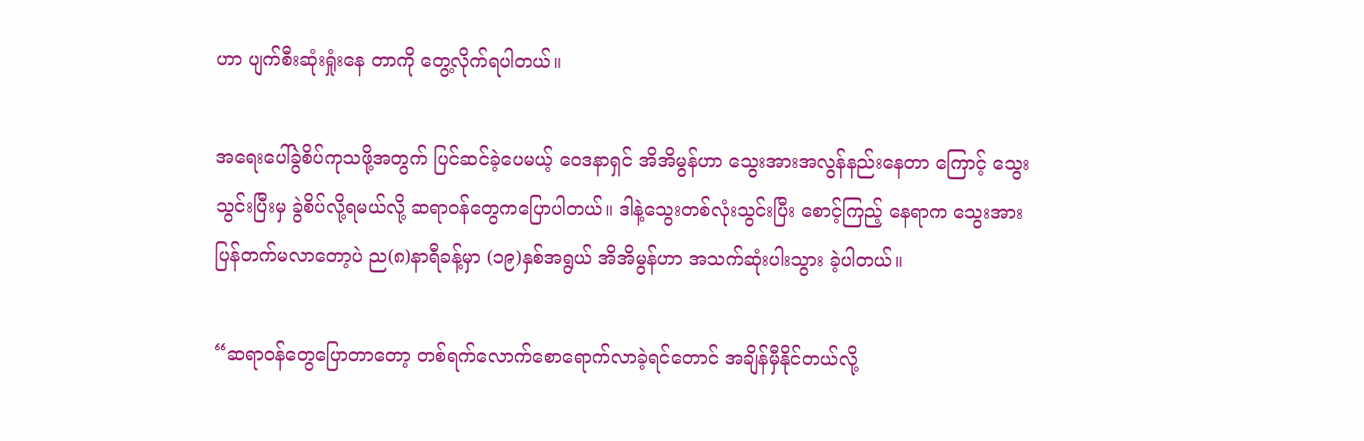ဟာ ပျက်စီးဆုံးရှုံးနေ တာကို တွေ့လိုက်ရပါတယ်။

အရေးပေါ်ခွဲစိပ်ကုသဖို့အတွက် ပြင်ဆင်ခဲ့ပေမယ့် ဝေဒနာရှင် အိအိမွန်ဟာ သွေးအားအလွန်နည်းနေတာ ကြောင့် သွေးသွင်းပြီးမှ ခွဲစိပ်လို့ရမယ်လို့ ဆရာဝန်တွေကပြောပါတယ်။ ဒါနဲ့သွေးတစ်လုံးသွင်းပြီး စောင့်ကြည့် နေရာက သွေးအားပြန်တက်မလာတော့ပဲ ည(၈)နာရီခန့်မှာ (၁၉)နှစ်အရွယ် အိအိမွန်ဟာ အသက်ဆုံးပါးသွား ခဲ့ပါတယ်။

“ဆရာဝန်တွေပြောတာတော့ တစ်ရက်လောက်စောရောက်လာခဲ့ရင်တောင် အချိန်မှီနိုင်တယ်လို့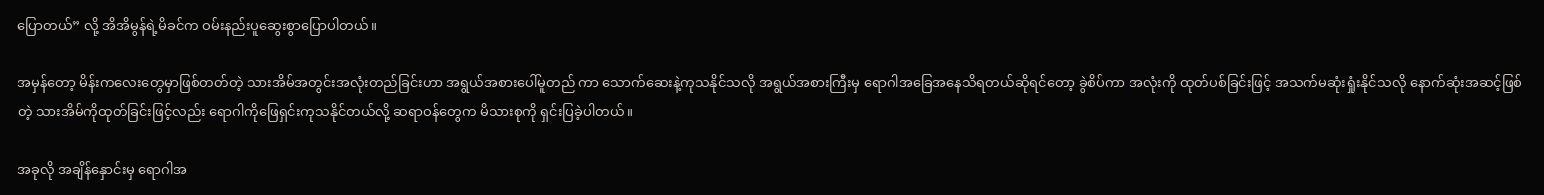ပြောတယ်” လို့ အိအိမွန်ရဲ့မိခင်က ဝမ်းနည်းပူဆွေးစွာပြောပါတယ်။

အမှန်တော့ မိန်းကလေးတွေမှာဖြစ်တတ်တဲ့ သားအိမ်အတွင်းအလုံးတည်ခြင်းဟာ အရွယ်အစားပေါ်မူတည် ကာ သောက်ဆေးနဲ့ကုသနိုင်သလို အရွယ်အစားကြီးမှ ရောဂါအခြေအနေသိရတယ်ဆိုရင်တော့ ခွဲစိပ်ကာ အလုံးကို ထုတ်ပစ်ခြင်းဖြင့် အသက်မဆုံးရှုံးနိုင်သလို နောက်ဆုံးအဆင့်ဖြစ်တဲ့ သားအိမ်ကိုထုတ်ခြင်းဖြင့်လည်း ရောဂါကိုဖြေရှင်းကုသနိုင်တယ်လို့ ဆရာဝန်တွေက မိသားစုကို ရှင်းပြခဲ့ပါတယ်။

အခုလို အချိန်နှောင်းမှ ရောဂါအ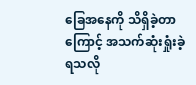ခြေအနေကို သိရှိခဲ့တာကြောင့် အသက်ဆုံးရှုံးခဲ့ရသလို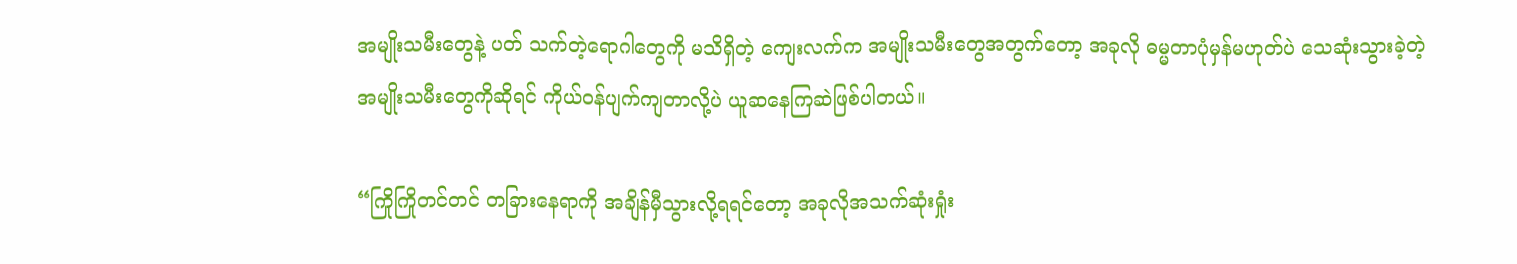အမျိုးသမီးတွေနဲ့ ပတ် သက်တဲ့ရောဂါတွေကို မသိရှိတဲ့ ကျေးလက်က အမျိုးသမီးတွေအတွက်တော့ အခုလို ဓမ္မတာပုံမှန်မဟုတ်ပဲ သေဆုံးသွားခဲ့တဲ့ အမျိုးသမီးတွေကိုဆိုရင် ကိုယ်ဝန်ပျက်ကျတာလို့ပဲ ယူဆနေကြဆဲဖြစ်ပါတယ်။

“ကြိုကြိုတင်တင် တခြားနေရာကို အချိန်မှီသွားလို့ရရင်တော့ အခုလိုအသက်ဆုံးရှုံး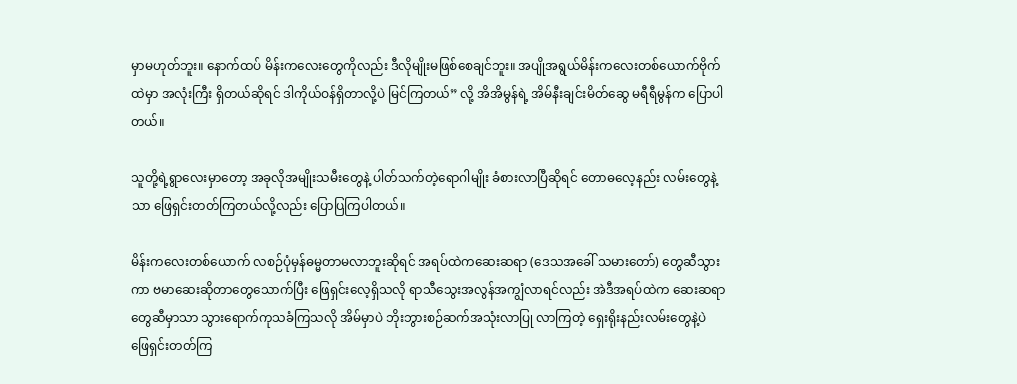မှာမဟုတ်ဘူး။ နောက်ထပ် မိန်းကလေးတွေကိုလည်း ဒီလိုမျိုးမဖြစ်စေချင်ဘူး။ အပျိုအရွယ်မိန်းကလေးတစ်ယောက်ဗိုက်ထဲမှာ အလုံးကြီး ရှိတယ်ဆိုရင် ဒါကိုယ်ဝန်ရှိတာလို့ပဲ မြင်ကြတယ်” လို့ အိအိမွန်ရဲ့ အိမ်နီးချင်းမိတ်ဆွေ မရီရီမွန်က ပြောပါ တယ်။

သူတို့ရဲ့ရွာလေးမှာတော့ အခုလိုအမျိုးသမီးတွေနဲ့ ပါတ်သက်တဲ့ရောဂါမျိုး ခံစားလာပြီဆိုရင် တောဓလေ့နည်း လမ်းတွေနဲ့သာ ဖြေရှင်းတတ်ကြတယ်လို့လည်း ပြောပြကြပါတယ်။

မိန်းကလေးတစ်ယောက် လစဉ်ပုံမှန်ဓမ္မတာမလာဘူးဆိုရင် အရပ်ထဲကဆေးဆရာ (ဒေသအခေါ် သမားတော်) တွေဆီသွားကာ ဗမာဆေးဆိုတာတွေသောက်ပြီး ဖြေရှင်းလေ့ရှိသလို ရာသီသွေးအလွန်အကျွံလာရင်လည်း အဲဒီအရပ်ထဲက ဆေးဆရာတွေဆီမှာသာ သွားရောက်ကုသခံကြသလို အိမ်မှာပဲ ဘိုးဘွားစဉ်ဆက်အသုံးလာပြု လာကြတဲ့ ရှေးရိုးနည်းလမ်းတွေနဲ့ပဲ ဖြေရှင်းတတ်ကြ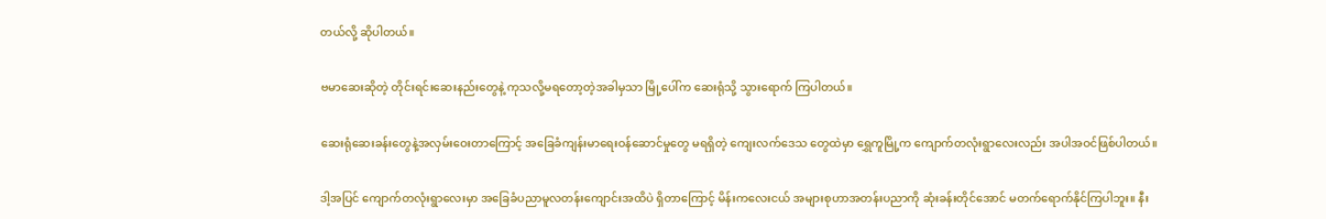တယ်လို့ ဆိုပါတယ်။

ဗမာဆေးဆိုတဲ့ တိုင်းရင်းဆေးနည်းတွေနဲ့ ကုသလို့မရတော့တဲ့အခါမှသာ မြို့ပေါ်က ဆေးရုံသို့ သွားရောက် ကြပါတယ်။

ဆေးရုံဆေးခန်းတွေနဲ့အလှမ်းဝေးတာကြောင့် အခြေခံကျန်းမာရေးဝန်ဆောင်မှုတွေ မရရှိတဲ့ ကျေးလက်ဒေသ တွေထဲမှာ ရွှေကူမြို့က ကျောက်တလုံးရွာလေးလည်း အပါအဝင်ဖြစ်ပါတယ်။

ဒါ့အပြင် ကျောက်တလုံးရွာလေးမှာ အခြေခံပညာမူလတန်းကျောင်းအထိပဲ ရှိတာကြောင့် မိန်းကလေးငယ် အများစုဟာအတန်းပညာကို ဆုံးခန်းတိုင်အောင် မတက်ရောက်နိုင်ကြပါဘူး။ နီး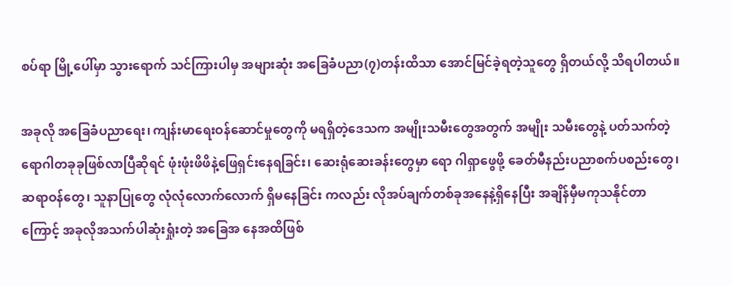စပ်ရာ မြို့ပေါ်မှာ သွားရောက် သင်ကြားပါမှ အများဆုံး အခြေခံပညာ(၇)တန်းထိသာ အောင်မြင်ခဲ့ရတဲ့သူတွေ ရှိတယ်လို့ သိရပါတယ်။

အခုလို အခြေခံပညာရေး၊ ကျန်းမာရေးဝန်ဆောင်မှုတွေကို မရရှိတဲ့ဒေသက အမျိုးသမီးတွေအတွက် အမျိုး သမီးတွေနဲ့ ပတ်သက်တဲ့ရောဂါတခုခုဖြစ်လာပြီဆိုရင် ဖုံးဖုံးဖိဖိနဲ့ဖြေရှင်းနေရခြင်း၊ ဆေးရုံဆေးခန်းတွေမှာ ရော ဂါရှာဖွေဖို့ ခေတ်မီနည်းပညာစက်ပစည်းတွေ၊ ဆရာဝန်တွေ၊ သူနာပြုတွေ လုံလုံလောက်လောက် ရှိမနေခြင်း ကလည်း လိုအပ်ချက်တစ်ခုအနေနဲ့ရှိနေပြီး အချိန်မှီမကုသနိုင်တာကြောင့် အခုလိုအသက်ပါဆုံးရှုံးတဲ့ အခြေအ နေအထိဖြစ်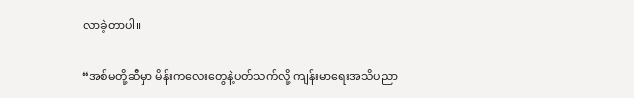လာခဲ့တာပါ။

“အစ်မတို့ဆီမှာ မိန်းကလေးတွေနဲ့ပတ်သက်လို့ ကျန်းမာရေးအသိပညာ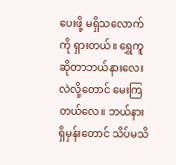ပေးဖို့ မရှိသလောက်ကို ရှားတယ်။ ရွှေကူဆိုတာဘယ်နားလေးလဲလို့တောင် မေးကြတယ်လေ။ ဘယ်နားရှိမှန်းတောင် သိပ်မသိ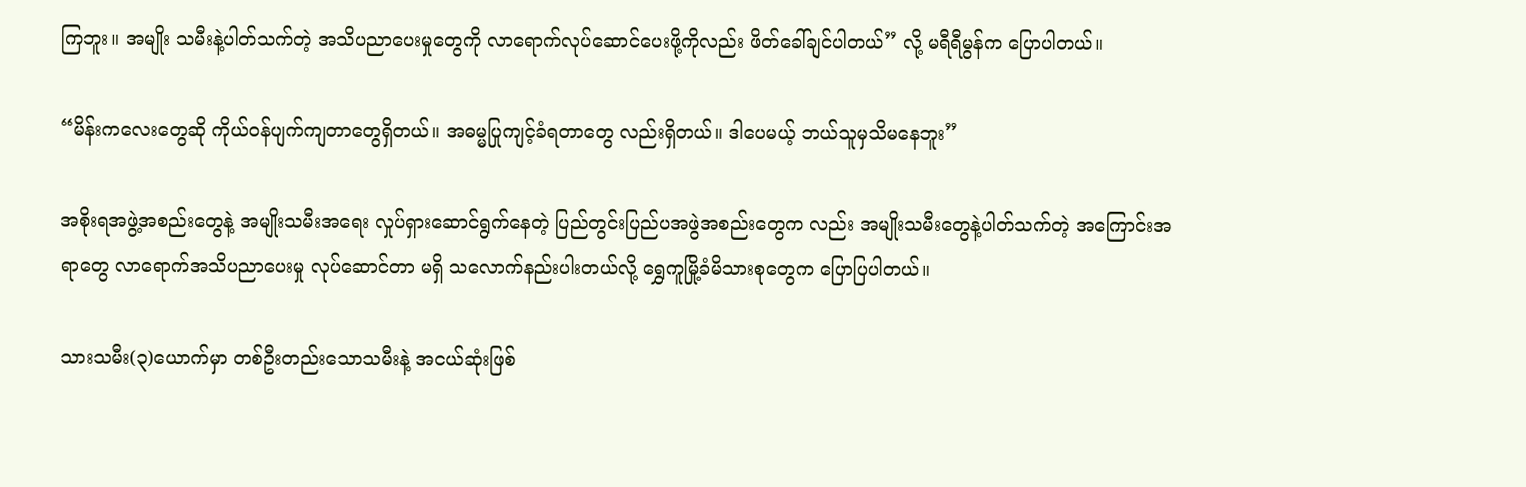ကြဘူး။ အမျိုး သမီးနဲ့ပါတ်သက်တဲ့ အသိပညာပေးမှုတွေကို လာရောက်လုပ်ဆောင်ပေးဖို့ကိုလည်း ဖိတ်ခေါ်ချင်ပါတယ်” လို့ မရီရီမွန်က ပြောပါတယ်။

“မိန်းကလေးတွေဆို ကိုယ်ဝန်ပျက်ကျတာတွေရှိတယ်။ အဓမ္မပြုကျင့်ခံရတာတွေ လည်းရှိတယ်။ ဒါပေမယ့် ဘယ်သူမှသိမနေဘူး”

အစိုးရအဖွဲ့အစည်းတွေနဲ့ အမျိုးသမီးအရေး လှုပ်ရှားဆောင်ရွက်နေတဲ့ ပြည်တွင်းပြည်ပအဖွဲအစည်းတွေက လည်း အမျိုးသမီးတွေနဲ့ပါတ်သက်တဲ့ အကြောင်းအရာတွေ လာရောက်အသိပညာပေးမှု လုပ်ဆောင်တာ မရှိ သလောက်နည်းပါးတယ်လို့ ရွှေကူမြို့ခံမိသားစုတွေက ပြောပြပါတယ်။

သားသမီး(၃)ယောက်မှာ တစ်ဦးတည်းသောသမီးနဲ့ အငယ်ဆုံးဖြစ်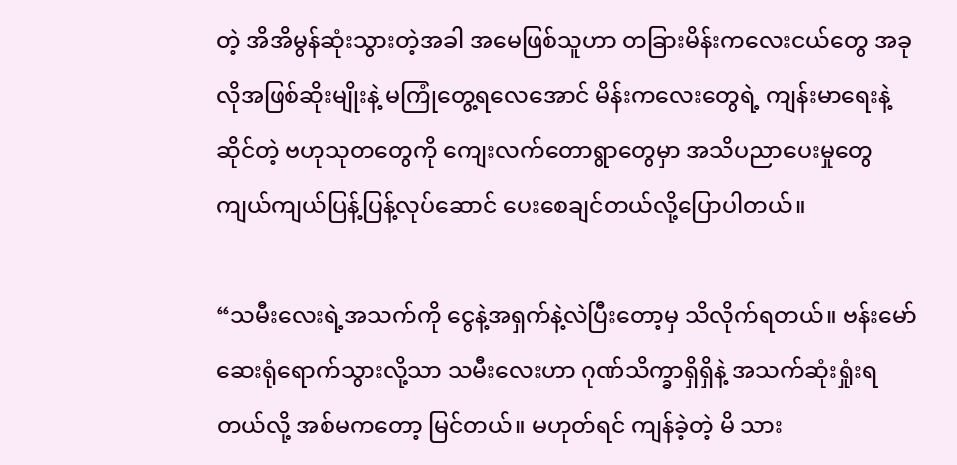တဲ့ အိအိမွန်ဆုံးသွားတဲ့အခါ အမေဖြစ်သူဟာ တခြားမိန်းကလေးငယ်တွေ အခုလိုအဖြစ်ဆိုးမျိုးနဲ့ မကြုံတွေ့ရလေအောင် မိန်းကလေးတွေရဲ့ ကျန်းမာရေးနဲ့ ဆိုင်တဲ့ ဗဟုသုတတွေကို ကျေးလက်တောရွာတွေမှာ အသိပညာပေးမှုတွေ ကျယ်ကျယ်ပြန့်ပြန့်လုပ်ဆောင် ပေးစေချင်တယ်လို့ပြောပါတယ်။

“သမီးလေးရဲ့အသက်ကို ငွေနဲ့အရှက်နဲ့လဲပြီးတော့မှ သိလိုက်ရတယ်။ ဗန်းမော်ဆေးရုံရောက်သွားလို့သာ သမီးလေးဟာ ဂုဏ်သိက္ခာရှိရှိနဲ့ အသက်ဆုံးရှုံးရတယ်လို့ အစ်မကတော့ မြင်တယ်။ မဟုတ်ရင် ကျန်ခဲ့တဲ့ မိ သား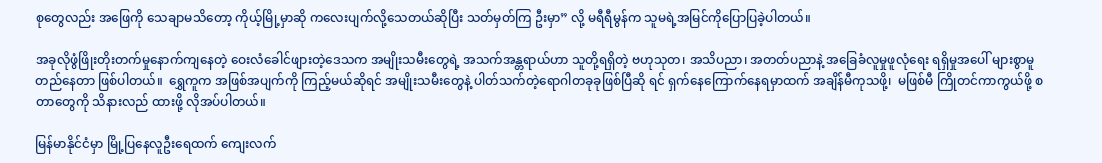စုတွေလည်း အဖြေကို သေချာမသိတော့ ကိုယ့်မြို့မှာဆို ကလေးပျက်လို့သေတယ်ဆိုပြီး သတ်မှတ်ကြ ဦးမှာ” လို့ မရီရီမွန်က သူမရဲ့အမြင်ကိုပြောပြခဲ့ပါတယ်။

အခုလိုဖွံဖြိုးတိုးတက်မှုနောက်ကျနေတဲ့ ဝေးလံခေါင်ဖျားတဲ့ဒေသက အမျိုးသမီးတွေရဲ့ အသက်အန္တရာယ်ဟာ သူတို့ရရှိတဲ့ ဗဟုသုတ၊ အသိပညာ၊ အတတ်ပညာနဲ့ အခြေခံလူမှုဖူလုံရေး ရရှိမှုအပေါ် များစွာမူတည်နေတာ ဖြစ်ပါတယ်။  ရွှေကူက အဖြစ်အပျက်ကို ကြည့်မယ်ဆိုရင် အမျိုးသမီးတွေနဲ့ ပါတ်သက်တဲ့ရောဂါတခုခုဖြစ်ပြီဆို ရင် ရှက်နေကြောက်နေရမှာထက် အချိန်မီကုသဖို့၊  မဖြစ်မီ ကြိုတင်ကာကွယ်ဖို့ စတာတွေကို သိနားလည် ထားဖို့ လိုအပ်ပါတယ်။

မြန်မာနိုင်ငံမှာ မြို့ပြနေလူဦးရေထက် ကျေးလက်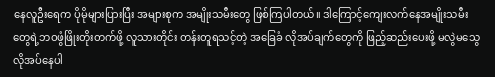နေလူဦးရေက ပိုမိုများပြားပြီး အများစုက အမျိုးသမီးတွေ ဖြစ်ကြပါတယ်။ ဒါကြောင့်ကျေးလက်နေအမျိုးသမီးတွေရဲ့ဘဝဖွံဖြိုးတိုးတက်ဖို့ လူသားတိုင်း တန်းတူရသင့်တဲ့ အခြေခံ လိုအပ်ချက်တွေကို ဖြည့်ဆည်းပေးဖို့ မလွဲမသွေလိုအပ်နေပါ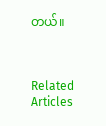တယ်။



Related Articles